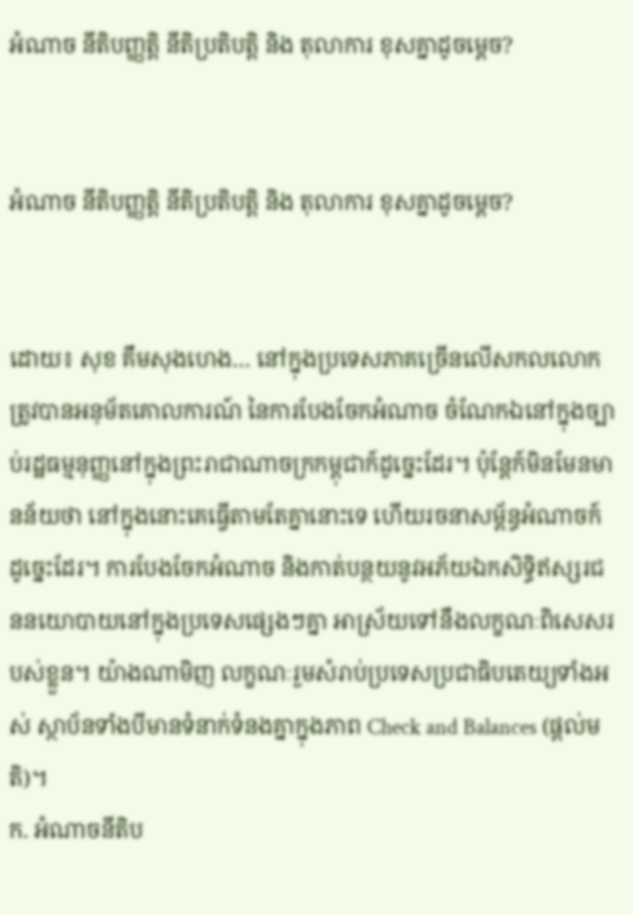អំណាច នីតិបញ្ញត្តិ នីតិប្រតិបត្តិ និង តុលាការ ខុសគ្នាដូចម្តេច?


អំណាច នីតិបញ្ញត្តិ នីតិប្រតិបត្តិ និង តុលាការ ខុសគ្នាដូចម្តេច?


ដោយ៖ សុខ គឹមសុងហេង… នៅក្នុងប្រទេសភាគច្រើនលើសកលលោក ត្រូវបានអនុម័តគោលការណ៍ នៃការបែងចែកអំណាច ចំណែកឯនៅក្នុងច្បាប់រដ្ឋធម្មនុញ្ញនៅក្នុងព្រះរាជាណាចក្រកម្ពុជាក៍ដូច្នេះដែរ។ ប៉ុន្តែក៍មិនមែនមានន័យថា នៅក្នុងនោះគេធ្វើតាមតែគ្នានោះទេ ហើយរចនាសម្ព័ន្ធអំណាចក៍ដូច្នេះដែរ។ ការបែងចែកអំណាច និងកាត់បន្ថយនូវអភ័យឯកសិទ្ធិឥស្សរជននយោបាយនៅក្នុងប្រទេសផ្សេងៗគ្នា អាស្រ័យទៅនឹងលក្ខណៈពិសេសរបស់ខ្លួន។ យ៉ាងណាមិញ លក្ខណៈរួមសំរាប់ប្រទេសប្រជាធិបតេយ្យទាំងអស់ ស្ថាប័នទាំងបីមានទំនាក់ទំនងគ្នាក្នុងភាព Check and Balances (ផ្តល់មតិ)។
ក. អំណាចនីតិប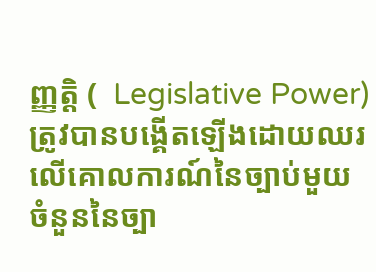ញ្ញត្តិ (  Legislative Power)
ត្រូវបានបង្គើតឡើងដោយឈរលើគោលការណ៍នៃច្បាប់មួយចំនួននៃច្បា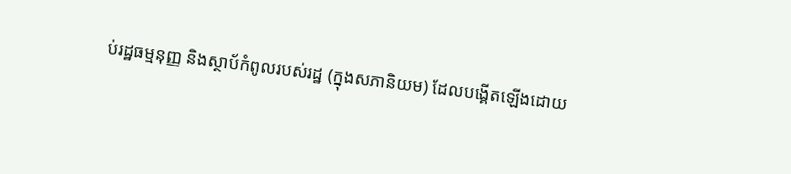ប់រដ្ឋធម្មនុញ្ញ និងស្ថាប័កំពូលរបស់រដ្ឋ (ក្នុងសភានិយម) ដែលបង្គើតឡើងដោយ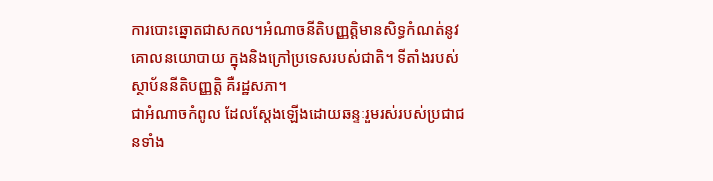ការបោះឆ្នោតជាសកល។អំណាចនីតិបញ្ញតិ្តមានសិទ្ធកំណត់នូវគោលនយោបាយ ក្នុងនិងក្រៅប្រទេសរបស់ជាតិ។ ទីតាំងរបស់ស្ថាប័ននីតិបញ្ញត្តិ គឺរដ្ឋសភា។
ជាអំណាចកំពូល ដែលស្ដែងឡើងដោយឆន្ទៈរួមរស់របស់ប្រជាជនទាំង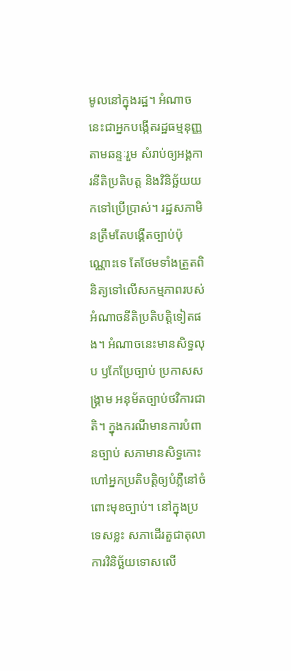មូលនៅក្នុងរដ្ឋ។ អំណាចនេះជាអ្នកបង្កើតរដ្ឋធម្មនុញ្ញតាមឆន្ទៈរួម សំរាប់ឲ្យអង្គការនីតិប្រតិបត្ត និងវិនិច្ឆ័យយកទៅប្រើប្រាស់។ រដ្ឋសភាមិនត្រឹមតែបង្គើតច្បាប់ប៉ុណ្ណោះទេ តែថែមទាំងត្រួតពិនិត្យទៅលើសកម្មភាពរបស់អំណាចនីតិប្រតិបត្តិទៀតផង។ អំណាចនេះមានសិទ្ធលុប ឫកែប្រែច្បាប់ ប្រកាសសង្គ្រាម អនុម័តច្បាប់ថវិការជាតិ។ ក្នុងករណីមានការបំពានច្បាប់ សភាមានសិទ្ធកោះហៅអ្នកប្រតិបត្តិឲ្យបំភ្លឺនៅចំពោះមុខច្បាប់។ នៅក្នុងប្រទេសខ្លះ សភាដើរតួជាតុលាការវិនិច្ឆ័យទោសលើ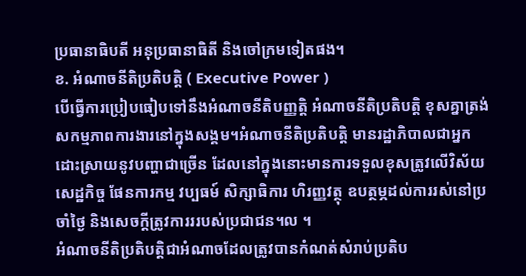ប្រធានាធិបតី អនុប្រធានាធិតី និងចៅក្រមទៀតផង។
ខ. អំណាចនីតិប្រតិបត្តិ ( Executive Power )
បើធ្វើការប្រៀបធៀបទៅនឹងអំណាចនីតិបញ្ញត្តិ អំណាចនីតិប្រតិបត្តិ ខុសគ្នាត្រង់ សកម្មភាពការងារនៅក្នុងសង្គម។អំណាចនីតិប្រតិបត្តិ មានរដ្ឋាភិបាលជាអ្នកដោះស្រាយនូវបញ្ហាជាច្រើន ដែលនៅក្នុងនោះមានការទទួលខុសត្រូវលើវិស័យសេដ្ឋកិច្ច ផែនការកម្ម វប្បធម៍ សិក្សាធិការ ហិរញ្ញវត្ថុ ឧបត្ថម្ភដល់ការរស់នៅប្រចាំថ្ងៃ និងសេចក្ដីត្រូវការររបស់ប្រជាជន។ល ។
អំណាចនីតិប្រតិបត្តិជាអំណាចដែលត្រូវបានកំណត់សំរាប់ប្រតិប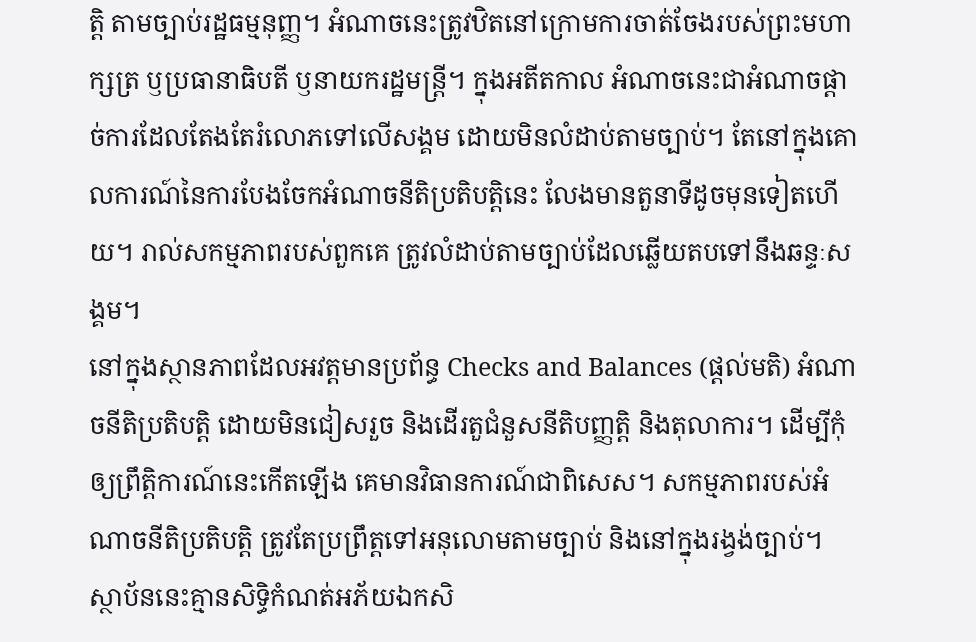ត្តិ តាមច្បាប់រដ្ឋធម្មនុញ្ញ។ អំណាចនេះត្រូវឋិតនៅក្រោមការចាត់ចែងរបស់ព្រះមហាក្សត្រ ឫប្រធានាធិបតី ឫនាយករដ្ឋមន្ត្រី។ ក្នុងអតីតកាល អំណាចនេះជាអំណាចផ្តាច់ការដែលតែងតែរំលោភទៅលើសង្គម ដោយមិនលំដាប់តាមច្បាប់។ តែនៅក្នុងគោលការណ៍នៃការបែងចែកអំណាចនីតិប្រតិបត្តិនេះ លែងមានតួនាទីដូចមុនទៀតហើយ។ រាល់សកម្មភាពរបស់ពួកគេ ត្រូវលំដាប់តាមច្បាប់ដែលឆ្លើយតបទៅនឹងឆន្ទៈសង្គម។
នៅក្នុងស្ថានភាពដែលអវត្តមានប្រព័ន្ធ Checks and Balances (ផ្តល់មតិ) អំណាចនីតិប្រតិបត្តិ ដោយមិនជៀសរួច និងដើរតួជំនួសនីតិបញ្ញត្តិ និងតុលាការ។ ដើម្បីកុំឲ្យព្រឹត្តិការណ៍នេះកើតឡើង គេមានវិធានការណ៍ជាពិសេស។ សកម្មភាពរបស់អំណាចនីតិប្រតិបត្តិ ត្រូវតែប្រព្រឹត្តទៅអនុលោមតាមច្បាប់ និងនៅក្នុងរង្វង់ច្បាប់។ ស្ថាប័ននេះគ្មានសិទ្ធិកំណត់អភ័យឯកសិ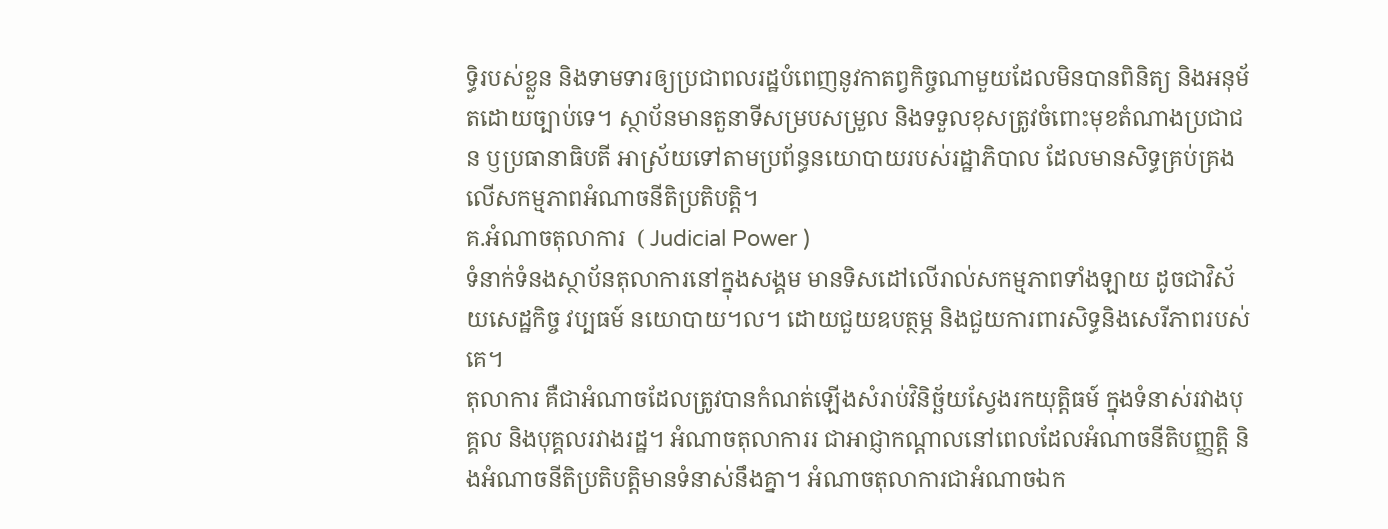ទ្ធិរបស់ខ្លួន និងទាមទារឲ្យប្រជាពលរដ្ឋបំពេញនូវកាតព្វកិច្ចណាមួយដែលមិនបានពិនិត្យ និងអនុម័តដោយច្បាប់ទេ។ ស្ថាប័នមានតួនាទីសម្របសម្រួល និងទទួលខុសត្រូវចំពោះមុខតំណាងប្រជាជន ឫប្រធានាធិបតី អាស្រ័យទៅតាមប្រព័ន្ធនយោបាយរបស់រដ្ឋាភិបាល ដែលមានសិទ្ធគ្រប់គ្រងលើសកម្មភាពអំណាចនីតិប្រតិបត្តិ។
គ.អំណាចតុលាការ  ( Judicial Power )
ទំនាក់ទំនងស្ថាប័នតុលាការនៅក្នុងសង្គម មានទិសដៅលើរាល់សកម្មភាពទាំងឡាយ ដូចជាវិស័យសេដ្ឋកិច្ច វប្បធម៍ នយោបាយ។ល។ ដោយជួយឧបត្ថម្ភ និងជួយការពារសិទ្ធនិងសេរីភាពរបស់គេ។
តុលាការ គឺជាអំណាចដែលត្រូវបានកំណត់ឡើងសំរាប់វិនិច្ឆ័យស្វែងរកយុត្តិធម៍ ក្នុងទំនាស់រវាងបុគ្គល និងបុគ្គលរវាងរដ្ឋ។ អំណាចតុលាការរ ជាអាជ្ញាកណ្ដាលនៅពេលដែលអំណាចនីតិបញ្ញត្តិ និងអំណាចនីតិប្រតិបត្តិមានទំនាស់នឹងគ្នា។ អំណាចតុលាការជាអំណាចឯក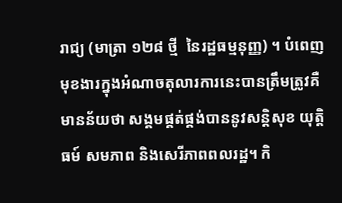រាជ្យ (មាត្រា ១២៨ ថ្មី  នៃរដ្ឋធម្មនុញ្ញ) ។ បំពេញមុខងារក្នុងអំណាចតុលារការនេះបានត្រឹមត្រូវគឺមានន័យថា សង្គមផ្គត់ផ្គង់បាននូវសន្តិសុខ យុត្តិធម៍ សមភាព និងសេរីភាពពលរដ្ឋ។ កិ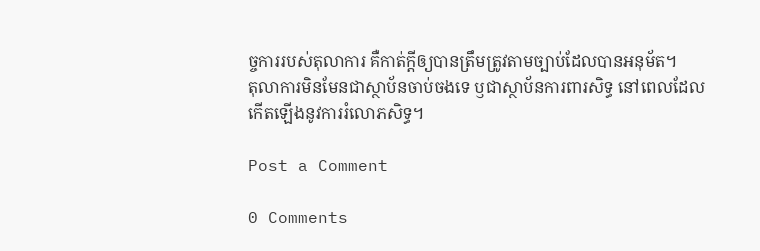ច្ចការរបស់តុលាការ គឺកាត់ក្ដីឲ្យបានត្រឹមត្រូវតាមច្បាប់ដែលបានអនុម័ត។
តុលាការមិនមែនជាស្ថាប័នចាប់ចងទេ ឫជាស្ថាប័នការពារសិទ្ធ នៅពេលដែលកើតឡើងនូវការរំលោភសិទ្ធ។

Post a Comment

0 Comments